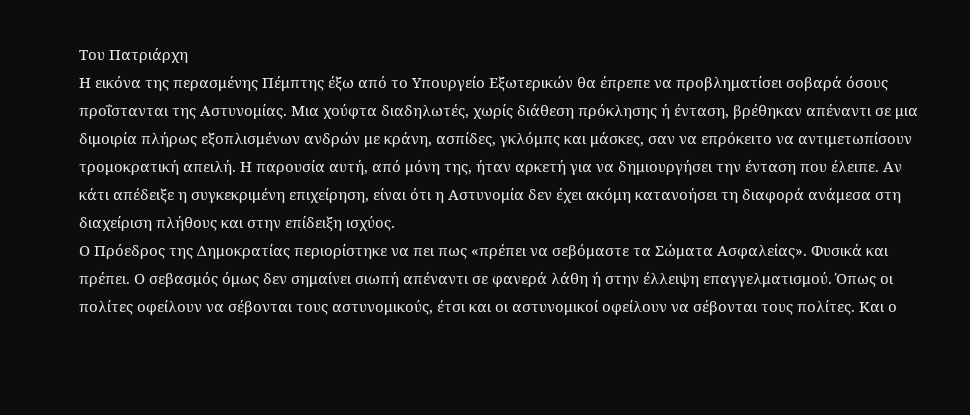Του Πατριάρχη
Η εικόνα της περασμένης Πέμπτης έξω από το Υπουργείο Εξωτερικών θα έπρεπε να προβληματίσει σοβαρά όσους προΐστανται της Αστυνομίας. Μια χούφτα διαδηλωτές, χωρίς διάθεση πρόκλησης ή ένταση, βρέθηκαν απέναντι σε μια διμοιρία πλήρως εξοπλισμένων ανδρών με κράνη, ασπίδες, γκλόμπς και μάσκες, σαν να επρόκειτο να αντιμετωπίσουν τρομοκρατική απειλή. Η παρουσία αυτή, από μόνη της, ήταν αρκετή για να δημιουργήσει την ένταση που έλειπε. Αν κάτι απέδειξε η συγκεκριμένη επιχείρηση, είναι ότι η Αστυνομία δεν έχει ακόμη κατανοήσει τη διαφορά ανάμεσα στη διαχείριση πλήθους και στην επίδειξη ισχύος.
Ο Πρόεδρος της Δημοκρατίας περιορίστηκε να πει πως «πρέπει να σεβόμαστε τα Σώματα Ασφαλείας». Φυσικά και πρέπει. Ο σεβασμός όμως δεν σημαίνει σιωπή απέναντι σε φανερά λάθη ή στην έλλειψη επαγγελματισμού. Όπως οι πολίτες οφείλουν να σέβονται τους αστυνομικούς, έτσι και οι αστυνομικοί οφείλουν να σέβονται τους πολίτες. Και ο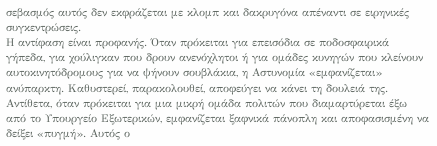σεβασμός αυτός δεν εκφράζεται με κλομπ και δακρυγόνα απέναντι σε ειρηνικές συγκεντρώσεις.
Η αντίφαση είναι προφανής. Όταν πρόκειται για επεισόδια σε ποδοσφαιρικά γήπεδα, για χούλιγκαν που δρουν ανενόχλητοι ή για ομάδες κυνηγών που κλείνουν αυτοκινητόδρομους για να ψήνουν σουβλάκια, η Αστυνομία «εμφανίζεται» ανύπαρκτη. Καθυστερεί, παρακολουθεί, αποφεύγει να κάνει τη δουλειά της. Αντίθετα, όταν πρόκειται για μια μικρή ομάδα πολιτών που διαμαρτύρεται έξω από το Υπουργείο Εξωτερικών, εμφανίζεται ξαφνικά πάνοπλη και αποφασισμένη να δείξει «πυγμή». Αυτός ο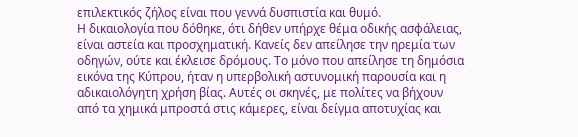επιλεκτικός ζήλος είναι που γεννά δυσπιστία και θυμό.
Η δικαιολογία που δόθηκε, ότι δήθεν υπήρχε θέμα οδικής ασφάλειας, είναι αστεία και προσχηματική. Κανείς δεν απείλησε την ηρεμία των οδηγών, ούτε και έκλεισε δρόμους. Το μόνο που απείλησε τη δημόσια εικόνα της Κύπρου, ήταν η υπερβολική αστυνομική παρουσία και η αδικαιολόγητη χρήση βίας. Αυτές οι σκηνές, με πολίτες να βήχουν από τα χημικά μπροστά στις κάμερες, είναι δείγμα αποτυχίας και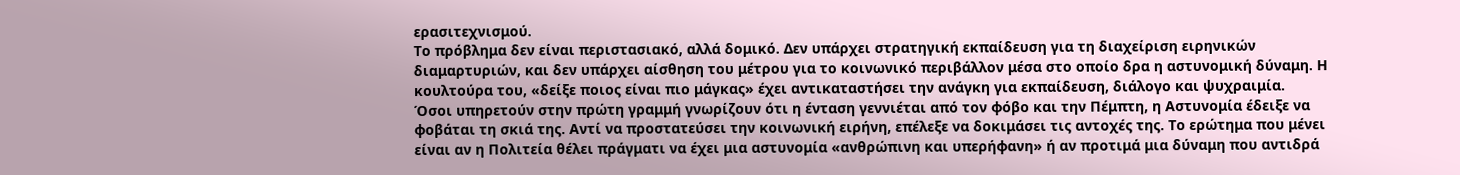ερασιτεχνισμού.
Το πρόβλημα δεν είναι περιστασιακό, αλλά δομικό. Δεν υπάρχει στρατηγική εκπαίδευση για τη διαχείριση ειρηνικών διαμαρτυριών, και δεν υπάρχει αίσθηση του μέτρου για το κοινωνικό περιβάλλον μέσα στο οποίο δρα η αστυνομική δύναμη. Η κουλτούρα του, «δείξε ποιος είναι πιο μάγκας» έχει αντικαταστήσει την ανάγκη για εκπαίδευση, διάλογο και ψυχραιμία.
Όσοι υπηρετούν στην πρώτη γραμμή γνωρίζουν ότι η ένταση γεννιέται από τον φόβο και την Πέμπτη, η Αστυνομία έδειξε να φοβάται τη σκιά της. Αντί να προστατεύσει την κοινωνική ειρήνη, επέλεξε να δοκιμάσει τις αντοχές της. Το ερώτημα που μένει είναι αν η Πολιτεία θέλει πράγματι να έχει μια αστυνομία «ανθρώπινη και υπερήφανη» ή αν προτιμά μια δύναμη που αντιδρά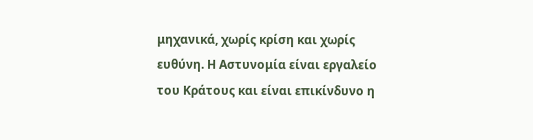μηχανικά, χωρίς κρίση και χωρίς ευθύνη. Η Αστυνομία είναι εργαλείο του Κράτους και είναι επικίνδυνο η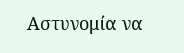Αστυνομία να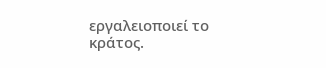εργαλειοποιεί το κράτος.